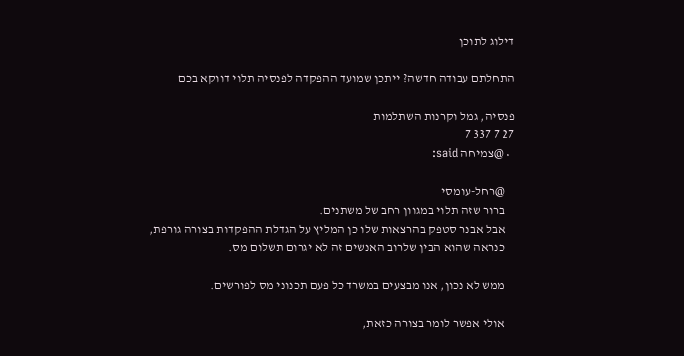דילוג לתוכן

התחלתם עבודה חדשה? ייתכן שמועד ההפקדה לפנסיה תלוי דווקא בכם

פנסיה, גמל וקרנות השתלמות
27 7 337 7
  • @צמיחה said:

    @רחל-עומסי
    ברור שזה תלוי במגוון רחב של משתנים.
    אבל אבנר סטפק בהרצאות שלו כן המליץ על הגדלת ההפקדות בצורה גורפת,
    כנראה שהוא הבין שלרוב האנשים זה לא יגרום תשלום מס.

    ממש לא נכון, אנו מבצעים במשרד כל פעם תכנוני מס לפורשים.

    אולי אפשר לומר בצורה כזאת,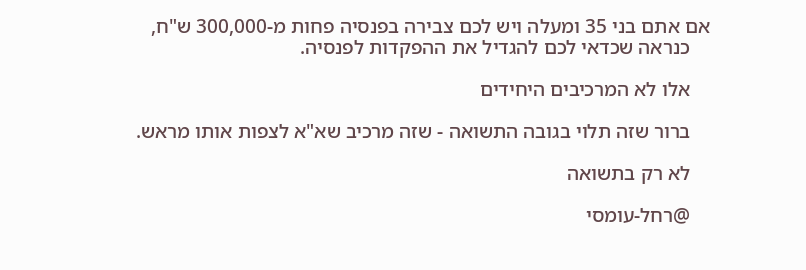אם אתם בני 35 ומעלה ויש לכם צבירה בפנסיה פחות מ-300,000 ש"ח,
    כנראה שכדאי לכם להגדיל את ההפקדות לפנסיה.

    אלו לא המרכיבים היחידים

    ברור שזה תלוי בגובה התשואה - שזה מרכיב שא"א לצפות אותו מראש.

    לא רק בתשואה

    @רחל-עומסי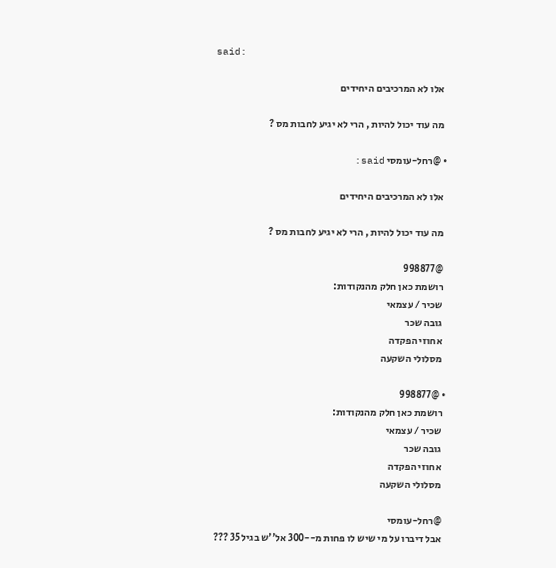said:

    אלו לא המרכיבים היחידים

    מה עוד יכול להיות , הרי לא יגיע לחבות מס ?

  • @רחל-עומסי said:

    אלו לא המרכיבים היחידים

    מה עוד יכול להיות , הרי לא יגיע לחבות מס ?

    @998877
    רושמת כאן חלק מהנקודות:
    שכיר / עצמאי
    גובה שכר
    אחוזי הפקדה
    מסלולי השקעה

  • @998877
    רושמת כאן חלק מהנקודות:
    שכיר / עצמאי
    גובה שכר
    אחוזי הפקדה
    מסלולי השקעה

    @רחל-עומסי
    אבל דיברו על מי שיש לו פחות מ--300 אל''ש בגיל 35 ???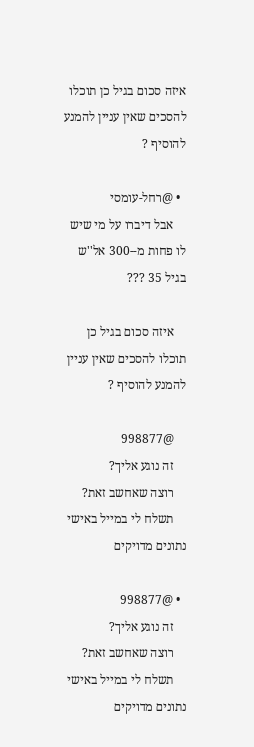איזה סכום בגיל כן תוכלו להסכים שאין עניין להמנע להוסיף ?

  • @רחל-עומסי
    אבל דיברו על מי שיש לו פחות מ--300 אל''ש בגיל 35 ???

    איזה סכום בגיל כן תוכלו להסכים שאין עניין להמנע להוסיף ?

    @998877
    זה נוגע אליך?
    רוצה שאחשב זאת?
    תשלח לי במייל באישי נתונים מדויקים

  • @998877
    זה נוגע אליך?
    רוצה שאחשב זאת?
    תשלח לי במייל באישי נתונים מדויקים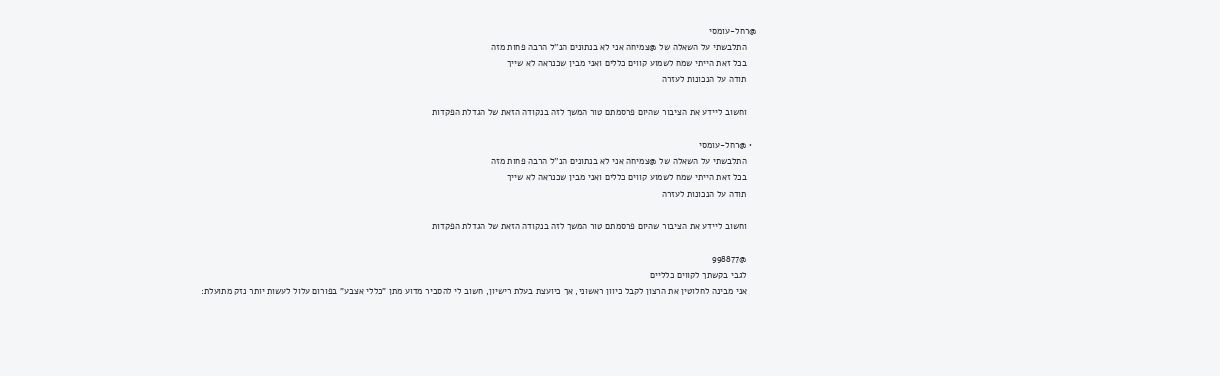@רחל-עומסי
    התלבשתי על השאלה של @צמיחה אני לא בנתונים הנ''ל הרבה פחות מזה
    בכל זאת הייתי שמח לשמוע קווים כללים ואני מבין שכנראה לא שייך
    תודה על הנכונות לעזרה

    וחשוב ליידע את הציבור שהיום פרסמתם טור המשך לזה בנקודה הזאת של הגדלת הפקדות

  • @רחל-עומסי
    התלבשתי על השאלה של @צמיחה אני לא בנתונים הנ''ל הרבה פחות מזה
    בכל זאת הייתי שמח לשמוע קווים כללים ואני מבין שכנראה לא שייך
    תודה על הנכונות לעזרה

    וחשוב ליידע את הציבור שהיום פרסמתם טור המשך לזה בנקודה הזאת של הגדלת הפקדות

    @998877
    לגבי בקשתך לקווים כלליים
    אני מבינה לחלוטין את הרצון לקבל כיוון ראשוני, אך כיועצת בעלת רישיון, חשוב לי להסביר מדוע מתן "כללי אצבע" בפורום עלול לעשות יותר נזק מתועלת: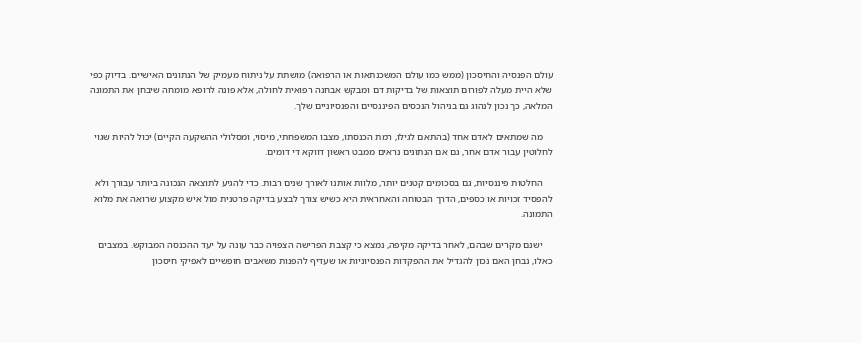עולם הפנסיה והחיסכון (ממש כמו עולם המשכנתאות או הרפואה) מושתת על ניתוח מעמיק של הנתונים האישיים. בדיוק כפי שלא היית מעלה לפורום תוצאות של בדיקות דם ומבקש אבחנה רפואית לחולה, אלא פונה לרופא מומחה שיבחן את התמונה המלאה, כך נכון לנהוג גם בניהול הנכסים הפיננסיים והפנסיוניים שלך.

    מה שמתאים לאדם אחד (בהתאם לגילו, רמת הכנסתו, מצבו המשפחתי, מיסוי, ומסלולי ההשקעה הקיים) יכול להיות שגוי לחלוטין עבור אדם אחר, גם אם הנתונים נראים ממבט ראשון דווקא די דומים.

    החלטות פיננסיות, גם בסכומים קטנים יותר, מלוות אותנו לאורך שנים רבות. כדי להגיע לתוצאה הנכונה ביותר עבורך ולא להפסיד זכויות או כספים, הדרך הבטוחה והאחראית היא כשיש צורך לבצע בדיקה פרטנית מול איש מקצוע שרואה את מלוא התמונה.

    ישנם מקרים שבהם, לאחר בדיקה מקיפה, נמצא כי קצבת הפרישה הצפויה כבר עונה על יעד ההכנסה המבוקש. במצבים כאלו, נבחן האם נכון להגדיל את ההפקדות הפנסיוניות או שעדיף להפנות משאבים חופשיים לאפיקי חיסכון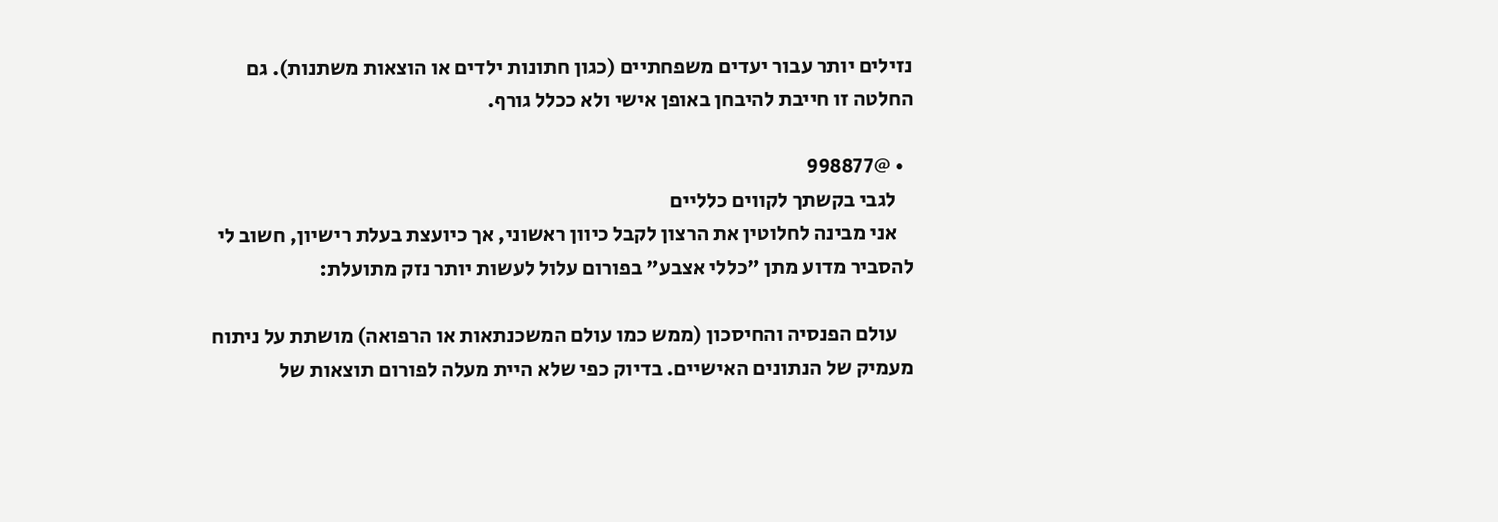נזילים יותר עבור יעדים משפחתיים (כגון חתונות ילדים או הוצאות משתנות). גם החלטה זו חייבת להיבחן באופן אישי ולא ככלל גורף.

  • @998877
    לגבי בקשתך לקווים כלליים
    אני מבינה לחלוטין את הרצון לקבל כיוון ראשוני, אך כיועצת בעלת רישיון, חשוב לי להסביר מדוע מתן "כללי אצבע" בפורום עלול לעשות יותר נזק מתועלת:

    עולם הפנסיה והחיסכון (ממש כמו עולם המשכנתאות או הרפואה) מושתת על ניתוח מעמיק של הנתונים האישיים. בדיוק כפי שלא היית מעלה לפורום תוצאות של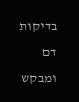בדיקות דם ומבקש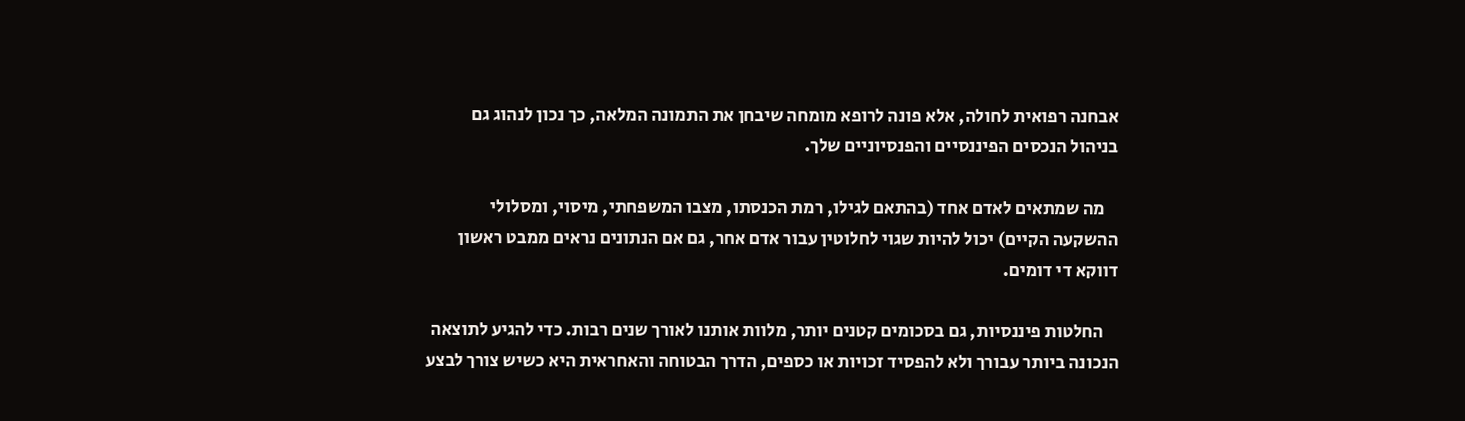אבחנה רפואית לחולה, אלא פונה לרופא מומחה שיבחן את התמונה המלאה, כך נכון לנהוג גם בניהול הנכסים הפיננסיים והפנסיוניים שלך.

    מה שמתאים לאדם אחד (בהתאם לגילו, רמת הכנסתו, מצבו המשפחתי, מיסוי, ומסלולי ההשקעה הקיים) יכול להיות שגוי לחלוטין עבור אדם אחר, גם אם הנתונים נראים ממבט ראשון דווקא די דומים.

    החלטות פיננסיות, גם בסכומים קטנים יותר, מלוות אותנו לאורך שנים רבות. כדי להגיע לתוצאה הנכונה ביותר עבורך ולא להפסיד זכויות או כספים, הדרך הבטוחה והאחראית היא כשיש צורך לבצע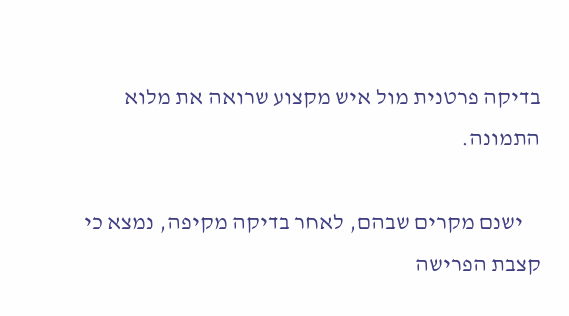בדיקה פרטנית מול איש מקצוע שרואה את מלוא התמונה.

    ישנם מקרים שבהם, לאחר בדיקה מקיפה, נמצא כי קצבת הפרישה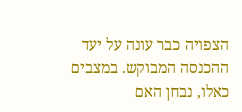הצפויה כבר עונה על יעד ההכנסה המבוקש. במצבים כאלו, נבחן האם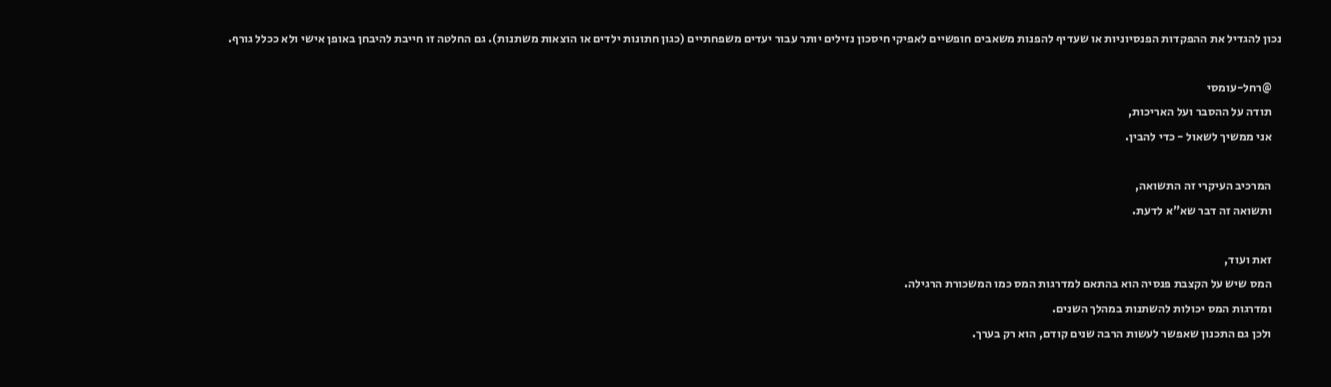נכון להגדיל את ההפקדות הפנסיוניות או שעדיף להפנות משאבים חופשיים לאפיקי חיסכון נזילים יותר עבור יעדים משפחתיים (כגון חתונות ילדים או הוצאות משתנות). גם החלטה זו חייבת להיבחן באופן אישי ולא ככלל גורף.

    @רחל-עומסי
    תודה על ההסבר ועל האריכות,
    אני ממשיך לשאול - כדי להבין.

    המרכיב העיקרי זה התשואה,
    ותשואה זה דבר שא"א לדעת.

    זאת ועוד,
    המס שיש על הקצבת פנסיה הוא בהתאם למדרגות המס כמו המשכורת הרגילה.
    ומדרגות המס יכולות להשתנות במהלך השנים.
    ולכן גם התכנון שאפשר לעשות הרבה שנים קודם, הוא רק בערך.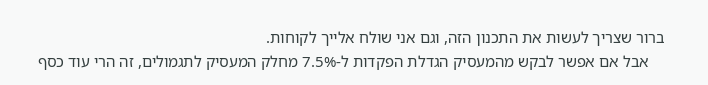ברור שצריך לעשות את התכנון הזה, וגם אני שולח אלייך לקוחות.
    אבל אם אפשר לבקש מהמעסיק הגדלת הפקדות ל-7.5% מחלק המעסיק לתגמולים, זה הרי עוד כסף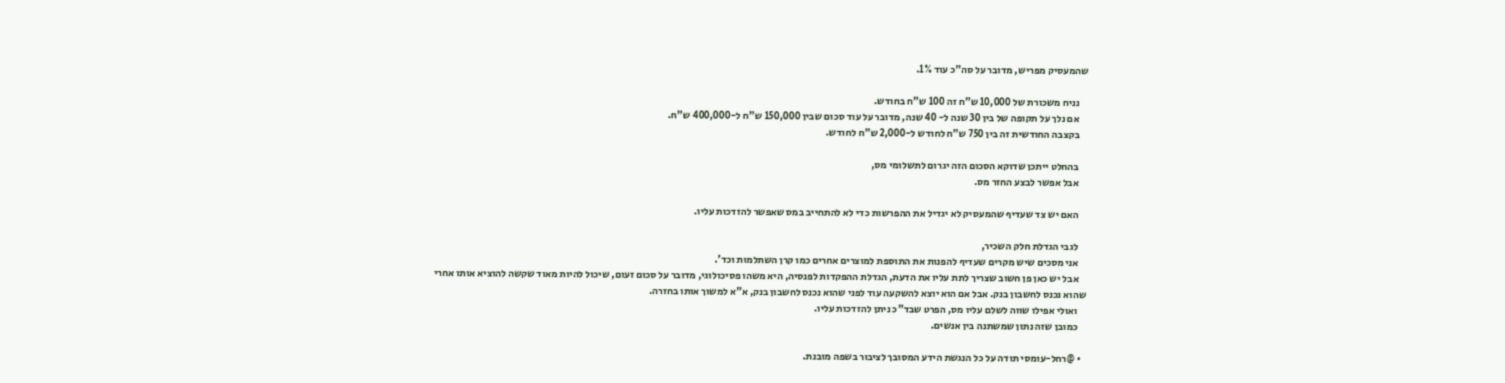שהמעסיק מפריש, מדובר על סה"כ עוד 1%.

    נניח משכורת של 10,000 ש"ח זה 100 ש"ח בחודש.
    אם נלך על תקופה של בין 30 שנה ל- 40 שנה, מדובר על עוד סכום שבין 150,000 ש"ח ל-400,000 ש"ח.
    בקצבה החודשית זה בין 750 ש"ח לחודש ל-2,000 ש"ח לחודש.

    בהחלט ייתכן שדוקא הסכום הזה יגרום לתשלומי מס,
    אבל אפשר לבצע החזר מס.

    האם יש צד שעדיף שהמעסיק לא יגדיל את ההפרשות כדי לא להתחייב במס שאפשר להזדכות עליו.

    לגבי הגדלת חלק השכיר,
    אני מסכים שיש מקרים שעדיף להפנות את התוספת למוצרים אחרים כמו קרן השתלמות וכד'.
    אבל יש כאן פן חשוב שצריך לתת עליו את הדעת, הגדלת ההפקדות לפנסיה, היא משהו פסיכולוגי, מדובר על סכום זעום, שיכול להיות מאוד שקשה להוציא אותו אחרי שהוא נכנס לחשבון בנק. אבל אם הוא יוצא להשקעה עוד לפני שהוא נכנס לחשבון בנק, א"א למשוך אותו בחזרה.
    ואולי אפילו שווה לשלם עליו מס, הפרט שבד"כ ניתן להזדכות עליו.
    כמובן שזה נתון שמשתנה בין אנשים.

  • @רחל-עומסי תודה על כל הנגשת הידע המסובך לציבור בשפה מובנת.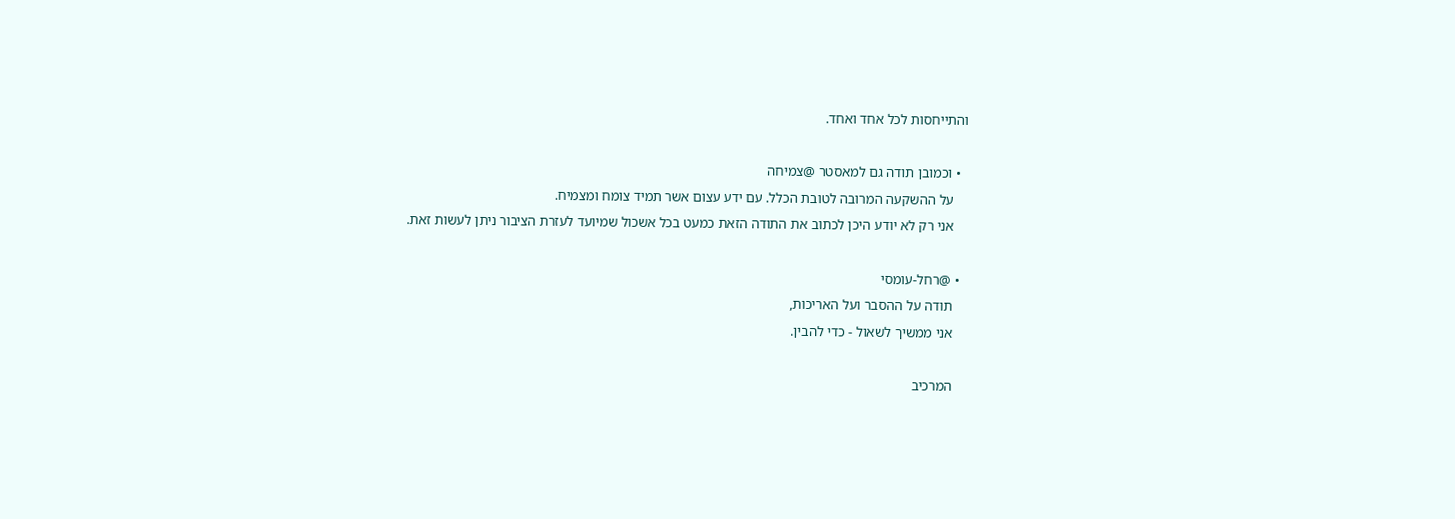והתייחסות לכל אחד ואחד.

  • וכמובן תודה גם למאסטר @צמיחה
    על ההשקעה המרובה לטובת הכלל. עם ידע עצום אשר תמיד צומח ומצמיח.
    אני רק לא יודע היכן לכתוב את התודה הזאת כמעט בכל אשכול שמיועד לעזרת הציבור ניתן לעשות זאת.

  • @רחל-עומסי
    תודה על ההסבר ועל האריכות,
    אני ממשיך לשאול - כדי להבין.

    המרכיב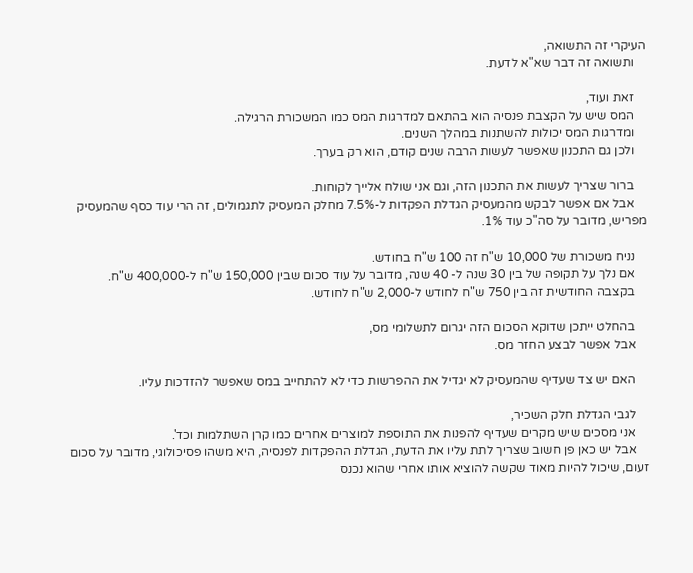העיקרי זה התשואה,
    ותשואה זה דבר שא"א לדעת.

    זאת ועוד,
    המס שיש על הקצבת פנסיה הוא בהתאם למדרגות המס כמו המשכורת הרגילה.
    ומדרגות המס יכולות להשתנות במהלך השנים.
    ולכן גם התכנון שאפשר לעשות הרבה שנים קודם, הוא רק בערך.

    ברור שצריך לעשות את התכנון הזה, וגם אני שולח אלייך לקוחות.
    אבל אם אפשר לבקש מהמעסיק הגדלת הפקדות ל-7.5% מחלק המעסיק לתגמולים, זה הרי עוד כסף שהמעסיק מפריש, מדובר על סה"כ עוד 1%.

    נניח משכורת של 10,000 ש"ח זה 100 ש"ח בחודש.
    אם נלך על תקופה של בין 30 שנה ל- 40 שנה, מדובר על עוד סכום שבין 150,000 ש"ח ל-400,000 ש"ח.
    בקצבה החודשית זה בין 750 ש"ח לחודש ל-2,000 ש"ח לחודש.

    בהחלט ייתכן שדוקא הסכום הזה יגרום לתשלומי מס,
    אבל אפשר לבצע החזר מס.

    האם יש צד שעדיף שהמעסיק לא יגדיל את ההפרשות כדי לא להתחייב במס שאפשר להזדכות עליו.

    לגבי הגדלת חלק השכיר,
    אני מסכים שיש מקרים שעדיף להפנות את התוספת למוצרים אחרים כמו קרן השתלמות וכד'.
    אבל יש כאן פן חשוב שצריך לתת עליו את הדעת, הגדלת ההפקדות לפנסיה, היא משהו פסיכולוגי, מדובר על סכום זעום, שיכול להיות מאוד שקשה להוציא אותו אחרי שהוא נכנס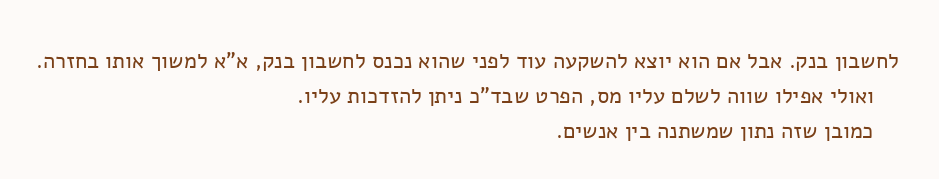לחשבון בנק. אבל אם הוא יוצא להשקעה עוד לפני שהוא נכנס לחשבון בנק, א"א למשוך אותו בחזרה.
    ואולי אפילו שווה לשלם עליו מס, הפרט שבד"כ ניתן להזדכות עליו.
    כמובן שזה נתון שמשתנה בין אנשים.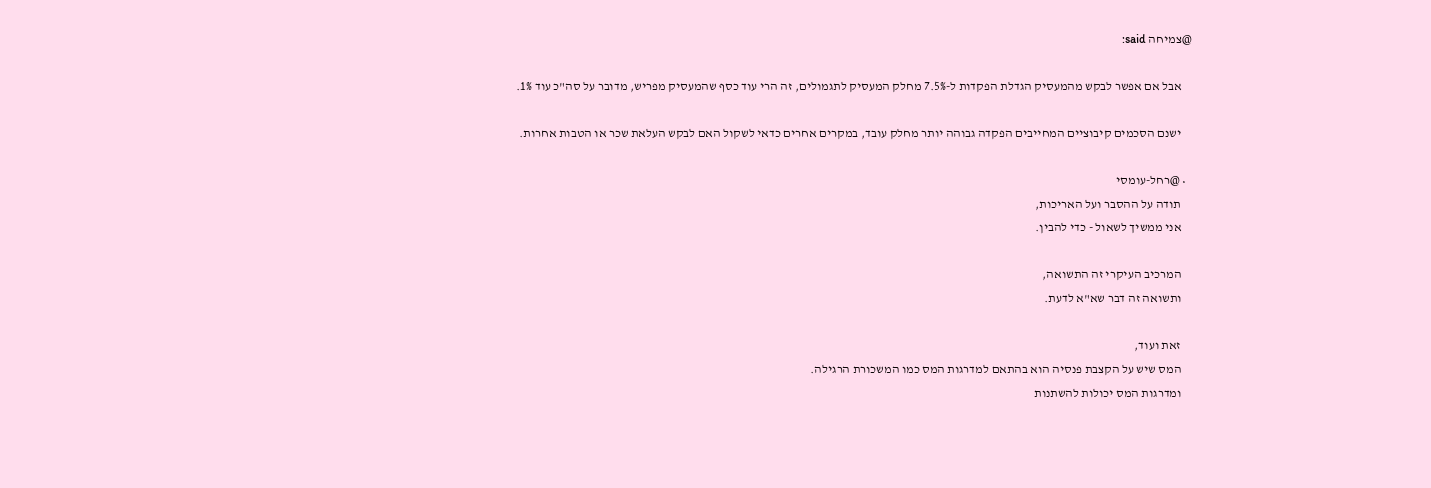@צמיחה said:

    אבל אם אפשר לבקש מהמעסיק הגדלת הפקדות ל-7.5% מחלק המעסיק לתגמולים, זה הרי עוד כסף שהמעסיק מפריש, מדובר על סה"כ עוד 1%.

    ישנם הסכמים קיבוציים המחייבים הפקדה גבוהה יותר מחלק עובד, במקרים אחרים כדאי לשקול האם לבקש העלאת שכר או הטבות אחרות.

  • @רחל-עומסי
    תודה על ההסבר ועל האריכות,
    אני ממשיך לשאול - כדי להבין.

    המרכיב העיקרי זה התשואה,
    ותשואה זה דבר שא"א לדעת.

    זאת ועוד,
    המס שיש על הקצבת פנסיה הוא בהתאם למדרגות המס כמו המשכורת הרגילה.
    ומדרגות המס יכולות להשתנות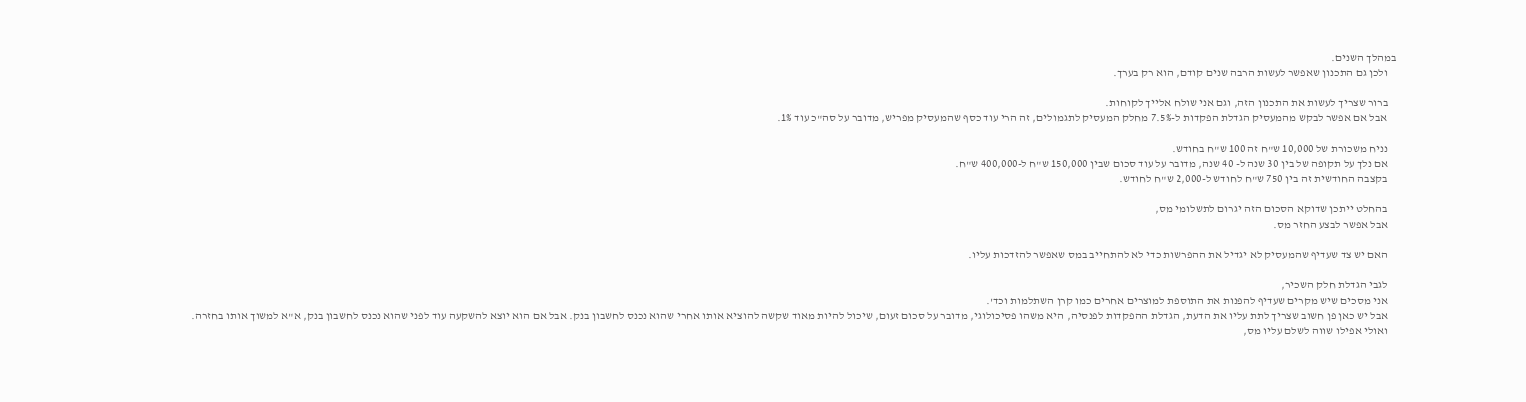במהלך השנים.
    ולכן גם התכנון שאפשר לעשות הרבה שנים קודם, הוא רק בערך.

    ברור שצריך לעשות את התכנון הזה, וגם אני שולח אלייך לקוחות.
    אבל אם אפשר לבקש מהמעסיק הגדלת הפקדות ל-7.5% מחלק המעסיק לתגמולים, זה הרי עוד כסף שהמעסיק מפריש, מדובר על סה"כ עוד 1%.

    נניח משכורת של 10,000 ש"ח זה 100 ש"ח בחודש.
    אם נלך על תקופה של בין 30 שנה ל- 40 שנה, מדובר על עוד סכום שבין 150,000 ש"ח ל-400,000 ש"ח.
    בקצבה החודשית זה בין 750 ש"ח לחודש ל-2,000 ש"ח לחודש.

    בהחלט ייתכן שדוקא הסכום הזה יגרום לתשלומי מס,
    אבל אפשר לבצע החזר מס.

    האם יש צד שעדיף שהמעסיק לא יגדיל את ההפרשות כדי לא להתחייב במס שאפשר להזדכות עליו.

    לגבי הגדלת חלק השכיר,
    אני מסכים שיש מקרים שעדיף להפנות את התוספת למוצרים אחרים כמו קרן השתלמות וכד'.
    אבל יש כאן פן חשוב שצריך לתת עליו את הדעת, הגדלת ההפקדות לפנסיה, היא משהו פסיכולוגי, מדובר על סכום זעום, שיכול להיות מאוד שקשה להוציא אותו אחרי שהוא נכנס לחשבון בנק. אבל אם הוא יוצא להשקעה עוד לפני שהוא נכנס לחשבון בנק, א"א למשוך אותו בחזרה.
    ואולי אפילו שווה לשלם עליו מס,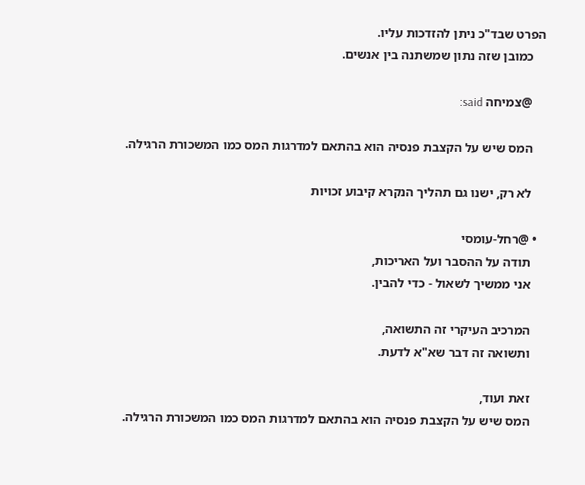הפרט שבד"כ ניתן להזדכות עליו.
    כמובן שזה נתון שמשתנה בין אנשים.

    @צמיחה said:

    המס שיש על הקצבת פנסיה הוא בהתאם למדרגות המס כמו המשכורת הרגילה.

    לא רק, ישנו גם תהליך הנקרא קיבוע זכויות

  • @רחל-עומסי
    תודה על ההסבר ועל האריכות,
    אני ממשיך לשאול - כדי להבין.

    המרכיב העיקרי זה התשואה,
    ותשואה זה דבר שא"א לדעת.

    זאת ועוד,
    המס שיש על הקצבת פנסיה הוא בהתאם למדרגות המס כמו המשכורת הרגילה.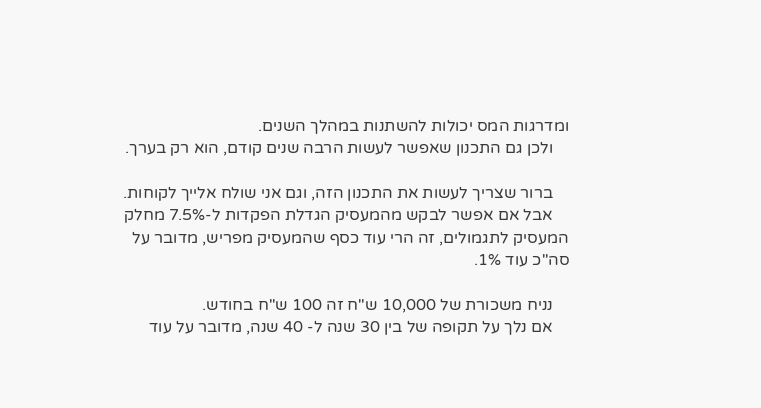ומדרגות המס יכולות להשתנות במהלך השנים.
    ולכן גם התכנון שאפשר לעשות הרבה שנים קודם, הוא רק בערך.

    ברור שצריך לעשות את התכנון הזה, וגם אני שולח אלייך לקוחות.
    אבל אם אפשר לבקש מהמעסיק הגדלת הפקדות ל-7.5% מחלק המעסיק לתגמולים, זה הרי עוד כסף שהמעסיק מפריש, מדובר על סה"כ עוד 1%.

    נניח משכורת של 10,000 ש"ח זה 100 ש"ח בחודש.
    אם נלך על תקופה של בין 30 שנה ל- 40 שנה, מדובר על עוד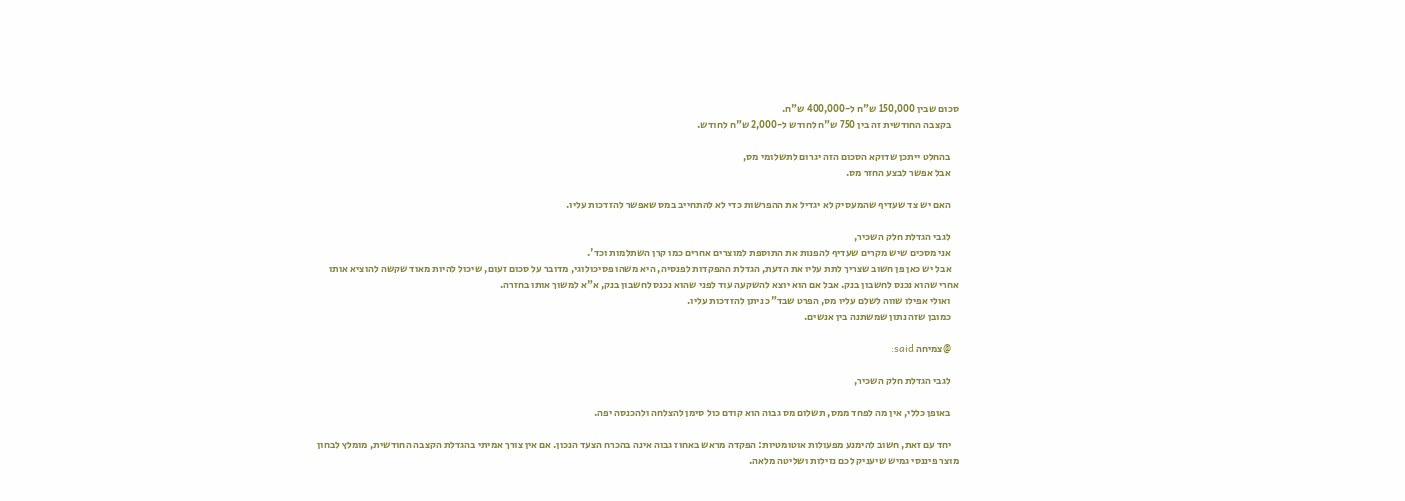סכום שבין 150,000 ש"ח ל-400,000 ש"ח.
    בקצבה החודשית זה בין 750 ש"ח לחודש ל-2,000 ש"ח לחודש.

    בהחלט ייתכן שדוקא הסכום הזה יגרום לתשלומי מס,
    אבל אפשר לבצע החזר מס.

    האם יש צד שעדיף שהמעסיק לא יגדיל את ההפרשות כדי לא להתחייב במס שאפשר להזדכות עליו.

    לגבי הגדלת חלק השכיר,
    אני מסכים שיש מקרים שעדיף להפנות את התוספת למוצרים אחרים כמו קרן השתלמות וכד'.
    אבל יש כאן פן חשוב שצריך לתת עליו את הדעת, הגדלת ההפקדות לפנסיה, היא משהו פסיכולוגי, מדובר על סכום זעום, שיכול להיות מאוד שקשה להוציא אותו אחרי שהוא נכנס לחשבון בנק. אבל אם הוא יוצא להשקעה עוד לפני שהוא נכנס לחשבון בנק, א"א למשוך אותו בחזרה.
    ואולי אפילו שווה לשלם עליו מס, הפרט שבד"כ ניתן להזדכות עליו.
    כמובן שזה נתון שמשתנה בין אנשים.

    @צמיחה said:

    לגבי הגדלת חלק השכיר,

    באופן כללי, אין מה לפחד ממס, תשלום מס גבוה הוא קודם כול סימן להצלחה ולהכנסה יפה.

    יחד עם זאת, חשוב להימנע מפעולות אוטומטיות: הפקדה מראש באחוז גבוה אינה בהכרח הצעד הנכון. אם אין צורך אמיתי בהגדלת הקצבה החודשית, מומלץ לבחון מוצר פיננסי גמיש שיעניק לכם נזילות ושליטה מלאה.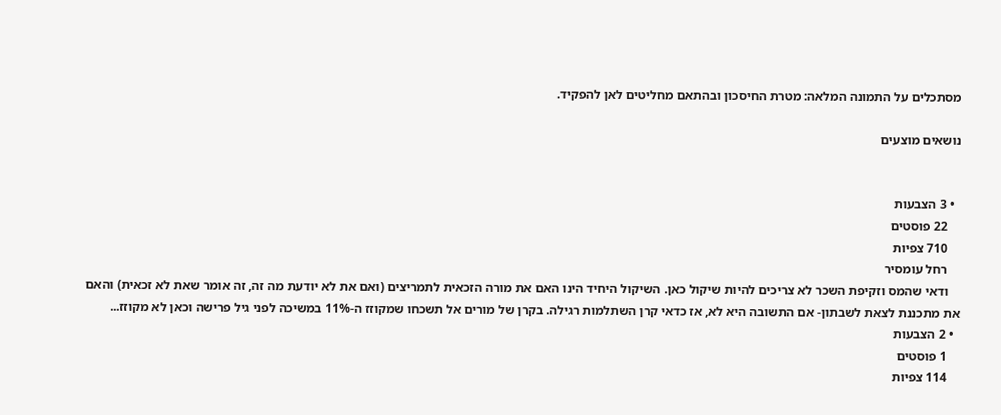מסתכלים על התמונה המלאה: מטרת החיסכון ובהתאם מחליטים לאן להפקיד.

נושאים מוצעים


  • 3 הצבעות
    22 פוסטים
    710 צפיות
    רחל עומסיר
    ודאי שהמס וזקיפת השכר לא צריכים להיות שיקול כאן. השיקול היחיד הינו האם את מורה הזכאית לתמריצים (ואם את לא יודעת מה זה, זה אומר שאת לא זכאית) והאם את מתכננת לצאת לשבתון- אם התשובה היא לא, אז כדאי קרן השתלמות רגילה. בקרן של מורים אל תשכחו שמקוזז ה-11% במשיכה לפני גיל פרישה וכאן לא מקוזז...
  • 2 הצבעות
    1 פוסטים
    114 צפיות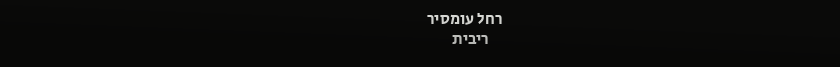רחל עומסיר
    ריבית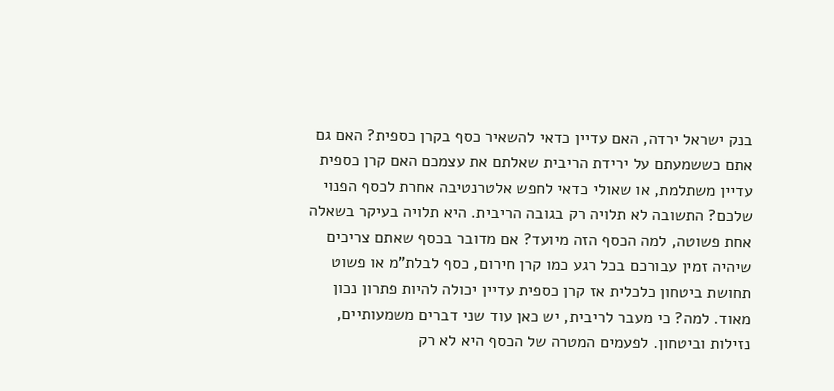בנק ישראל ירדה, האם עדיין כדאי להשאיר כסף בקרן כספית? האם גם אתם כששמעתם על ירידת הריבית שאלתם את עצמכם האם קרן כספית עדיין משתלמת, או שאולי כדאי לחפש אלטרנטיבה אחרת לכסף הפנוי שלכם? התשובה לא תלויה רק בגובה הריבית. היא תלויה בעיקר בשאלה אחת פשוטה, למה הכסף הזה מיועד? אם מדובר בכסף שאתם צריכים שיהיה זמין עבורכם בכל רגע כמו קרן חירום, כסף לבלת"מ או פשוט תחושת ביטחון כלכלית אז קרן כספית עדיין יכולה להיות פתרון נכון מאוד. למה? כי מעבר לריבית, יש כאן עוד שני דברים משמעותיים, נזילות וביטחון. לפעמים המטרה של הכסף היא לא רק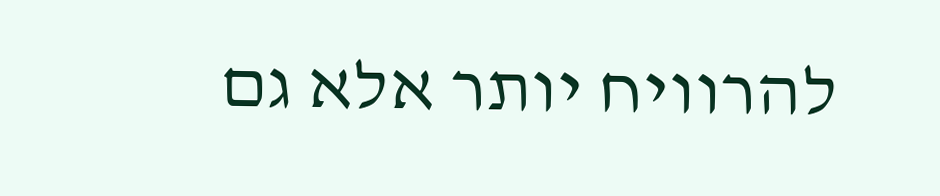להרוויח יותר אלא גם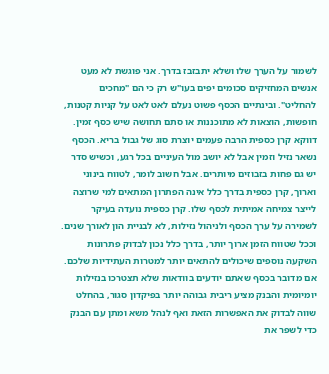לשמור על הערך שלו ושלא יתבזבז בדרך. אני פוגשת לא מעט אנשים המחזיקים סכומים יפים בעו"ש רק כי הם "מחכים להחליט". ובינתיים הכסף פשוט נעלם לאט לאט על קניות קטנות, חופשות, הוצאות לא מתוכננות או סתם תחושה שיש כסף זמין. דווקא קרן כספית הרבה פעמים יוצרת סוג של גבול בריא. הכסף נשאר נזיל וזמין אבל לא יושב מול העיניים בכל רגע, וכשיש סדר יש גם פחות בזבוזים מיותרים. אבל חשוב לומר, לטווח בינוני וארוך, קרן כספית בדרך כלל אינה הפתרון המתאים למי שרוצה לייצר צמיחה אמיתית לכסף שלו. קרן כספית נועדה בעיקר לשמירה על ערך הכסף ולניהול נזילות, לא לבניית הון לאורך שנים. וככל שטווח הזמן ארוך יותר, בדרך כלל נכון לבדוק פתרונות השקעה נוספים שיכולים להתאים יותר למטרות העתידיות שלכם. אם מדובר בכסף שאתם יודעים בוודאות שלא תצטרכו בנזילות יומיומית והבנק מציע ריבית גבוהה יותר בפיקדון סגור, בהחלט שווה לבדוק את האפשרות הזאת ואף לנהל משא ומתן עם הבנק כדי לשפר את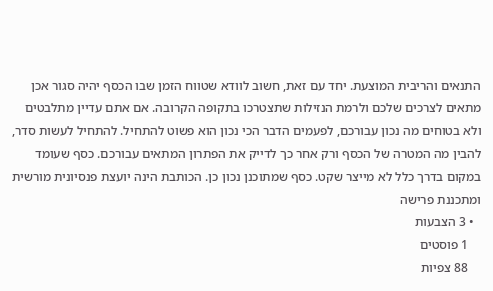התנאים והריבית המוצעת. יחד עם זאת, חשוב לוודא שטווח הזמן שבו הכסף יהיה סגור אכן מתאים לצרכים שלכם ולרמת הנזילות שתצטרכו בתקופה הקרובה. אם אתם עדיין מתלבטים ולא בטוחים מה נכון עבורכם, לפעמים הדבר הכי נכון הוא פשוט להתחיל. להתחיל לעשות סדר, להבין מה המטרה של הכסף ורק אחר כך לדייק את הפתרון המתאים עבורכם. כסף שעומד במקום בדרך כלל לא מייצר שקט. כסף שמתוכנן נכון כן. הכותבת הינה יועצת פנסיונית מורשית ומתכננת פרישה
  • 3 הצבעות
    1 פוסטים
    88 צפיות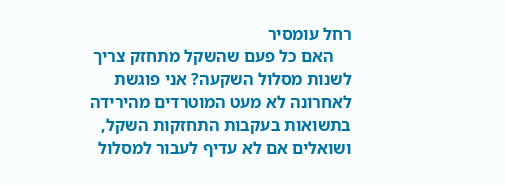רחל עומסיר
    האם כל פעם שהשקל מתחזק צריך לשנות מסלול השקעה? אני פוגשת לאחרונה לא מעט המוטרדים מהירידה בתשואות בעקבות התחזקות השקל, ושואלים אם לא עדיף לעבור למסלול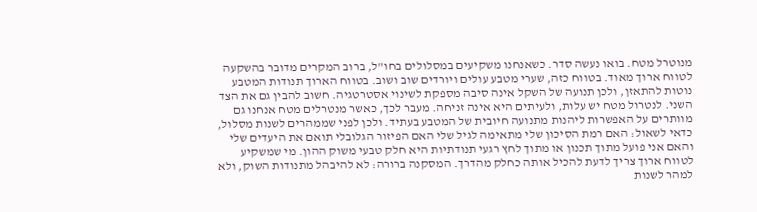מנוטרל מטח. בואו נעשה סדר. כשאנחנו משקיעים במסלולים בחו"ל, ברוב המקרים מדובר בהשקעה לטווח ארוך מאוד. בטווח כזה, שערי מטבע עולים ויורדים שוב ושוב. בטווח הארוך תנודות המטבע נוטות להתאזן, ולכן תנועה של השקל אינה סיבה מספקת לשינוי אסטרטגיה. חשוב להבין גם את הצד השני. לנטרול מטח יש עלות, ולעיתים היא אינה זניחה. מעבר לכך, כאשר מנטרלים מטח אנחנו גם מוותרים על האפשרות ליהנות מתנועה חיובית של המטבע בעתיד. ולכן לפני שממהרים לשנות מסלול, כדאי לשאול: האם רמת הסיכון שלי מתאימה לגיל שלי האם הפיזור הגלובלי תואם את היעדים שלי והאם אני פועל מתוך תכנון או מתוך לחץ רגעי תנודתיות היא חלק טבעי משוק ההון. מי שמשקיע לטווח ארוך צריך לדעת להכיל אותה כחלק מהדרך. המסקנה ברורה: לא להיבהל מתנודות השוק, ולא למהר לשנות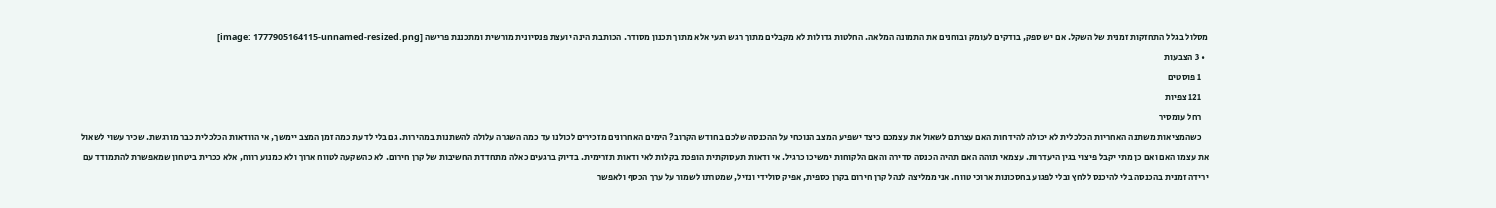מסלול בגלל התחזקות זמנית של השקל. אם יש ספק, בודקים לעומק ובוחנים את התמונה המלאה. החלטות גדולות לא מקבלים מתוך רגש רגעי אלא מתוך תכנון מסודר. הכותבת הינה יועצת פנסיונית מורשית ומתכננת פרישה [image: 1777905164115-unnamed-resized.png]
  • 3 הצבעות
    1 פוסטים
    121 צפיות
    רחל עומסיר
    כשהמציאות משתנה האחריות הכלכלית לא יכולה להידחות האם עצרתם לשאול את עצמכם כיצד ישפיע המצב הנוכחי על ההכנסה שלכם בחודש הקרוב? הימים האחרונים מזכירים לכולנו עד כמה השגרה עלולה להשתנות במהירות. גם בלי לדעת כמה זמן המצב יימשך, אי הוודאות הכלכלית כבר מורגשת. שכיר עשוי לשאול את עצמו האם ואם כן מתי יקבל פיצוי בגין היעדרות. עצמאי תוהה האם תהיה הכנסה סדירה והאם הלקוחות ימשיכו כרגיל. אי ודאות תעסוקתית הופכת בקלות לאי ודאות תזרימית. בדיוק ברגעים כאלה מתחדדת החשיבות של קרן חירום. לא כהשקעה לטווח ארוך ולא כמנוע רווח, אלא ככרית ביטחון שמאפשרת להתמודד עם ירידה זמנית בהכנסה בלי להיכנס ללחץ ובלי לפגוע בחסכונות ארוכי טווח. אני ממליצה לנהל קרן חירום בקרן כספית, אפיק סולידי ונזיל, שמטרתו לשמור על ערך הכסף ולאפשר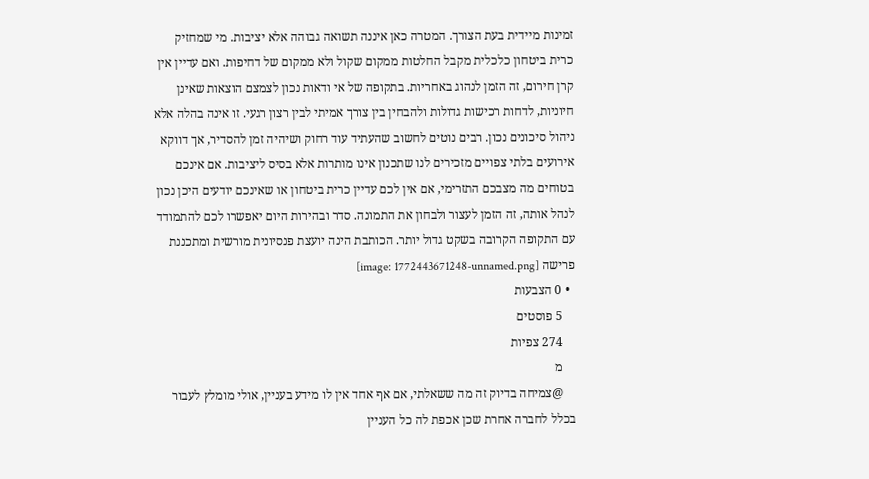זמינות מיידית בעת הצורך. המטרה כאן איננה תשואה גבוהה אלא יציבות. מי שמחזיק כרית ביטחון כלכלית מקבל החלטות ממקום שקול ולא ממקום של דחיפות. ואם עדיין אין קרן חירום, זה הזמן לנהוג באחריות. בתקופה של אי ודאות נכון לצמצם הוצאות שאינן חיוניות, לדחות רכישות גדולות ולהבחין בין צורך אמיתי לבין רצון רגעי. זו אינה בהלה אלא ניהול סיכונים נכון. רבים נוטים לחשוב שהעתיד עוד רחוק ושיהיה זמן להסדיר, אך דווקא אירועים בלתי צפויים מזכירים לנו שתכנון אינו מותרות אלא בסיס ליציבות. אם אינכם בטוחים מה מצבכם התזרימי, אם אין לכם עדיין כרית ביטחון או שאינכם יודעים היכן נכון לנהל אותה, זה הזמן לעצור ולבחון את התמונה. סדר ובהירות היום יאפשרו לכם להתמודד עם התקופה הקרובה בשקט גדול יותר. הכותבת הינה יועצת פנסיונית מורשית ומתכננת פרישה [image: 1772443671248-unnamed.png]
  • 0 הצבעות
    5 פוסטים
    274 צפיות
    מ
    @צמיחה בדיוק זה מה ששאלתי, אם אף אחד אין לו מידע בעניין, אולי מומלץ לעבור בכלל לחברה אחרת שכן אכפת לה כל העניין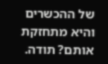של ההכשרים והיא מתחזקת אותם? תודה.